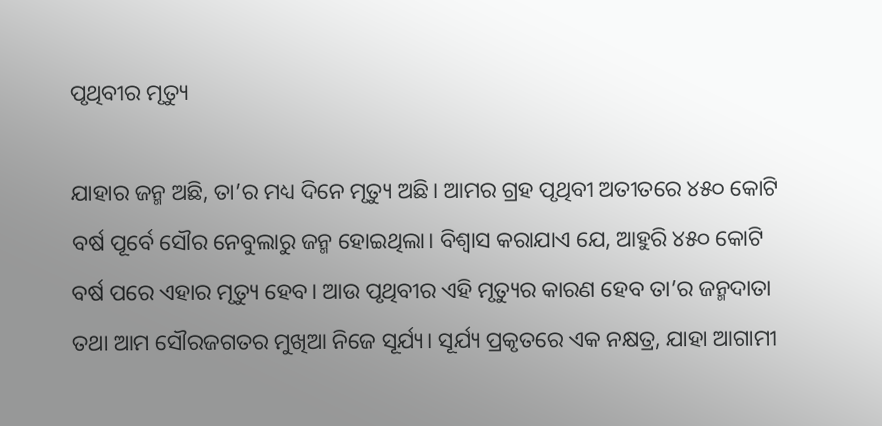ପୃଥିବୀର ମୃତ୍ୟୁ

ଯାହାର ଜନ୍ମ ଅଛି, ତା’ର ମଧ୍ୟ ଦିନେ ମୃତ୍ୟୁ ଅଛି। ଆମର ଗ୍ରହ ପୃଥିବୀ ଅତୀତରେ ୪୫୦ କୋଟି ବର୍ଷ ପୂର୍ବେ ସୌର ନେବୁଲାରୁ ଜନ୍ମ ହୋଇଥିଲା। ବିଶ୍ୱାସ କରାଯାଏ ଯେ, ଆହୁରି ୪୫୦ କୋଟି ବର୍ଷ ପରେ ଏହାର ମୃତ୍ୟୁ ହେବ। ଆଉ ପୃଥିବୀର ଏହି ମୃତ୍ୟୁର କାରଣ ହେବ ତା’ର ଜନ୍ମଦାତା ତଥା ଆମ ସୌରଜଗତର ମୁଖିଆ ନିଜେ ସୂର୍ଯ୍ୟ। ସୂର୍ଯ୍ୟ ପ୍ରକୃତରେ ଏକ ନକ୍ଷତ୍ର, ଯାହା ଆଗାମୀ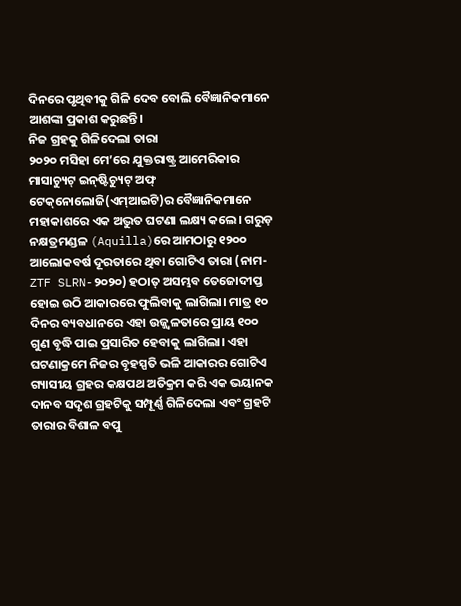ଦିନରେ ପୃଥିବୀକୁ ଗିଳି ଦେବ ବୋଲି ବୈଜ୍ଞାନିକମାନେ ଆଶଙ୍କା ପ୍ରକାଶ କରୁଛନ୍ତି।
ନିଜ ଗ୍ରହକୁ ଗିଳିଦେଲା ତାରା
୨୦୨୦ ମସିହା ମେ’ରେ ଯୁକ୍ତରାଷ୍ଟ୍ର ଆମେରିକାର ମାସାଚ୍ୟୁଟ୍‌ ଇନ୍‌ଷ୍ଟିଚ୍ୟୁଟ୍‌ ଅଫ୍‌ ଟେକ୍‌ନୋଲୋଜି(ଏମ୍‌ଆଇଟି)ର ବୈଜ୍ଞାନିକମାନେ ମହାକାଶରେ ଏକ ଅଦ୍ଭୁତ ଘଟଣା ଲକ୍ଷ୍ୟ କଲେ। ଗରୁଡ଼ ନକ୍ଷତ୍ରମଣ୍ଡଳ (Aquilla)ରେ ଆମଠାରୁ ୧୨୦୦ ଆଲୋକବର୍ଷ ଦୂରତାରେ ଥିବା ଗୋଟିଏ ତାରା (ନାମ-ZTF SLRN-୨୦୨୦) ହଠାତ୍‌ ଅସମ୍ଭବ ତେଜୋଦୀପ୍ତ ହୋଇ ଉଠି ଆକାରରେ ଫୁଲିବାକୁ ଲାଗିଲା। ମାତ୍ର ୧୦ ଦିନର ବ୍ୟବଧାନରେ ଏହା ଉଜ୍ଜ୍ୱଳତାରେ ପ୍ରାୟ ୧୦୦ ଗୁଣ ବୃଦ୍ଧି ପାଇ ପ୍ରସାରିତ ହେବାକୁ ଲାଗିଲା। ଏହା ଘଟଣାକ୍ରମେ ନିଜର ବୃହସ୍ପତି ଭଳି ଆକାରର ଗୋଟିଏ ଗ୍ୟାସୀୟ ଗ୍ରହର କକ୍ଷପଥ ଅତିକ୍ରମ କରି ଏକ ଭୟାନକ ଦାନବ ସଦୃଶ ଗ୍ରହଟିକୁ ସମ୍ପୂର୍ଣ୍ଣ ଗିଳିଦେଲା ଏବଂ ଗ୍ରହଟି ତାରାର ବିଶାଳ ବପୁ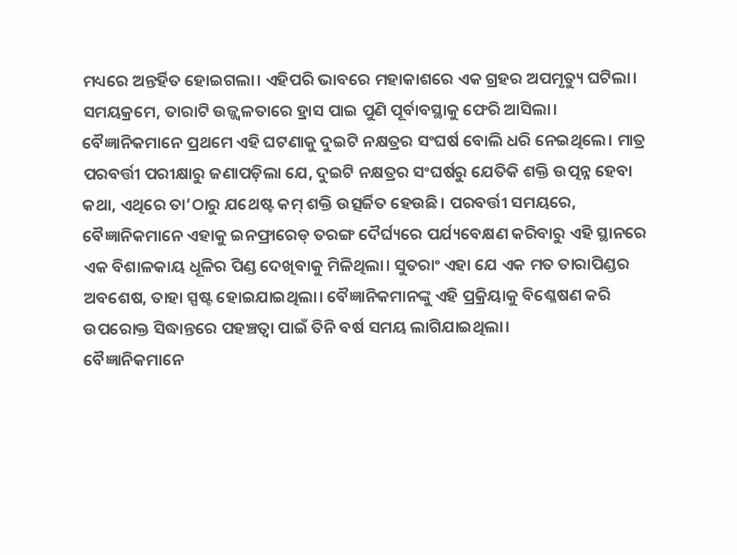ମଧ୍ୟରେ ଅନ୍ତର୍ହିତ ହୋଇଗଲା। ଏହିପରି ଭାବରେ ମହାକାଶରେ ଏକ ଗ୍ରହର ଅପମୃତ୍ୟୁ ଘଟିଲା। ସମୟକ୍ରମେ, ତାରାଟି ଉଜ୍ଜ୍ୱଳତାରେ ହ୍ରାସ ପାଇ ପୁଣି ପୂର୍ବାବସ୍ଥାକୁ ଫେରି ଆସିଲା।
ବୈଜ୍ଞାନିକମାନେ ପ୍ରଥମେ ଏହି ଘଟଣାକୁ ଦୁଇଟି ନକ୍ଷତ୍ରର ସଂଘର୍ଷ ବୋଲି ଧରି ନେଇଥିଲେ। ମାତ୍ର ପରବର୍ତ୍ତୀ ପରୀକ୍ଷାରୁ ଜଣାପଡ଼ିଲା ଯେ, ଦୁଇଟି ନକ୍ଷତ୍ରର ସଂଘର୍ଷରୁ ଯେତିକି ଶକ୍ତି ଉତ୍ପନ୍ନ ହେବା କଥା, ଏଥିରେ ତା’ଠାରୁ ଯଥେଷ୍ଟ କମ୍‌ ଶକ୍ତି ଉତ୍ସର୍ଜିତ ହେଉଛି। ପରବର୍ତ୍ତୀ ସମୟରେ, ବୈଜ୍ଞାନିକମାନେ ଏହାକୁ ଇନଫ୍ରାରେଡ୍‌ ତରଙ୍ଗ ଦୈର୍ଘ୍ୟରେ ପର୍ଯ୍ୟବେକ୍ଷଣ କରିବାରୁ ଏହି ସ୍ଥାନରେ ଏକ ବିଶାଳକାୟ ଧୂଳିର ପିଣ୍ଡ ଦେଖିବାକୁ ମିଳିଥିଲା। ସୁତରାଂ ଏହା ଯେ ଏକ ମତ ତାରାପିଣ୍ଡର ଅବଶେଷ, ତାହା ସ୍ପଷ୍ଟ ହୋଇଯାଇଥିଲା। ବୈଜ୍ଞାନିକମାନଙ୍କୁ ଏହି ପ୍ରକ୍ରିୟାକୁ ବିଶ୍ଳେଷଣ କରି ଉପରୋକ୍ତ ସିଦ୍ଧାନ୍ତରେ ପହଞ୍ଚତ୍ବା ପାଇଁ ତିନି ବର୍ଷ ସମୟ ଲାଗିଯାଇଥିଲା।
ବୈଜ୍ଞାନିକମାନେ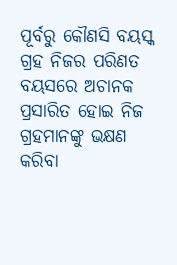ପୂର୍ବରୁ କୌଣସି ବୟସ୍କ ଗ୍ରହ ନିଜର ପରିଣତ ବୟସରେ ଅଚାନକ ପ୍ରସାରିତ ହୋଇ ନିଜ ଗ୍ରହମାନଙ୍କୁ ଭକ୍ଷଣ କରିବା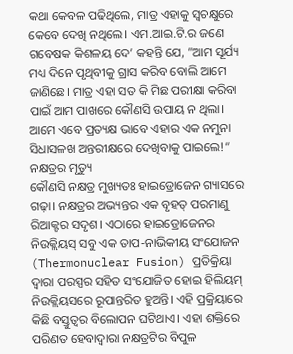କଥା କେବଳ ପଢିଥିଲେ, ମାତ୍ର ଏହାକୁ ସ୍ବଚକ୍ଷୁରେ କେବେ ଦେଖି ନଥିଲେ। ଏମ.ଆଇ.ଟି.ର ଜଣେ ଗବେଷକ କିଶଳୟ ଦେ’ କହନ୍ତି ଯେ, ”ଆମ ସୂର୍ଯ୍ୟ ମଧ୍ୟ ଦିନେ ପୃଥିବୀକୁ ଗ୍ରାସ କରିବ ବୋଲି ଆମେ ଜାଣିଛେ। ମାତ୍ର ଏହା ସତ କି ମିଛ ପରୀକ୍ଷା କରିବା ପାଇଁ ଆମ ପାଖରେ କୌଣସି ଉପାୟ ନ ଥିଲା। ଆମେ ଏବେ ପ୍ରତ୍ୟକ୍ଷ ଭାବେ ଏହାର ଏକ ନମୁନା ସିଧାସଳଖ ଅନ୍ତରୀକ୍ଷରେ ଦେଖିବାକୁ ପାଇଲେ!“
ନକ୍ଷତ୍ରର ମୃତ୍ୟୁ
କୌଣସି ନକ୍ଷତ୍ର ମୁଖ୍ୟତଃ ହାଇଡ୍ରୋଜେନ ଗ୍ୟାସରେ ଗଢ଼ା। ନକ୍ଷତ୍ରର ଅଭ୍ୟନ୍ତର ଏକ ବୃହତ୍‌ ପରମାଣୁ ରିଆକ୍ଟର ସଦୃଶ। ଏଠାରେ ହାଇଡ୍ରୋଜେନର ନିଉକ୍ଲିୟସ୍‌ ସବୁ ଏକ ତାପ-ନାଭିକୀୟ ସଂଯୋଜନ (Thermonuclear Fusion) ପ୍ରତିକ୍ରିୟା ଦ୍ୱାରା ପରସ୍ପର ସହିତ ସଂଯୋଜିତ ହୋଇ ହିଲିୟମ୍‌ ନିଉକ୍ଲିୟସରେ ରୂପାନ୍ତରିତ ହୁଅନ୍ତି। ଏହି ପ୍ରକ୍ରିୟାରେ କିଛି ବସ୍ତୁତ୍ୱର ବିଲୋପନ ଘଟିଥାଏ। ଏହା ଶକ୍ତିରେ ପରିଣତ ହେବାଦ୍ୱାରା ନକ୍ଷତ୍ରଟିର ବିପୁଳ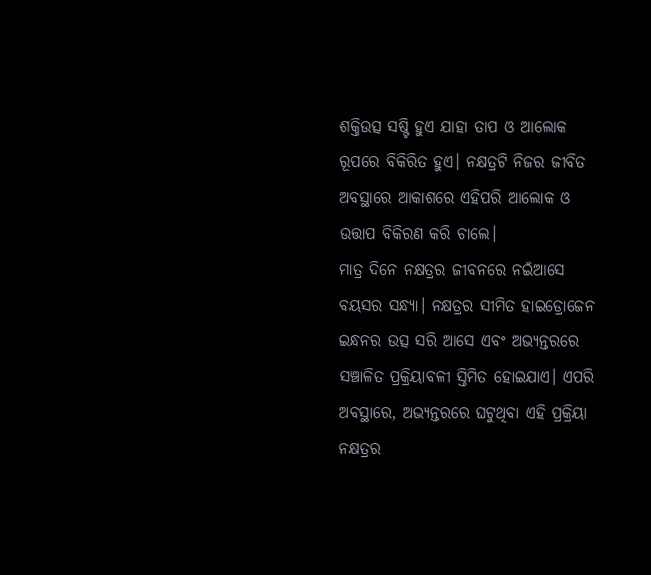ଶକ୍ତିଉତ୍ସ ସଷ୍ଟି ହୁଏ ଯାହା ତାପ ଓ ଆଲୋକ ରୂପରେ ବିକିରିତ ହୁଏ। ନକ୍ଷତ୍ରଟି ନିଜର ଜୀବିତ ଅବସ୍ଥାରେ ଆକାଶରେ ଏହିପରି ଆଲୋକ ଓ ଉତ୍ତାପ ବିକିରଣ କରି ଚାଲେ।
ମାତ୍ର ଦିନେ ନକ୍ଷତ୍ରର ଜୀବନରେ ନଇଁଆସେ ବୟସର ସନ୍ଧ୍ୟା। ନକ୍ଷତ୍ରର ସୀମିତ ହାଇଡ୍ରୋଜେନ ଇନ୍ଧନର ଉତ୍ସ ସରି ଆସେ ଏବଂ ଅଭ୍ୟନ୍ତରରେ ସଞ୍ଚାଳିତ ପ୍ରକ୍ରିୟାବଳୀ ସ୍ତିମିତ ହୋଇଯାଏ। ଏପରି ଅବସ୍ଥାରେ, ଅଭ୍ୟନ୍ତରରେ ଘଟୁଥିବା ଏହି ପ୍ରକ୍ରିୟା ନକ୍ଷତ୍ରର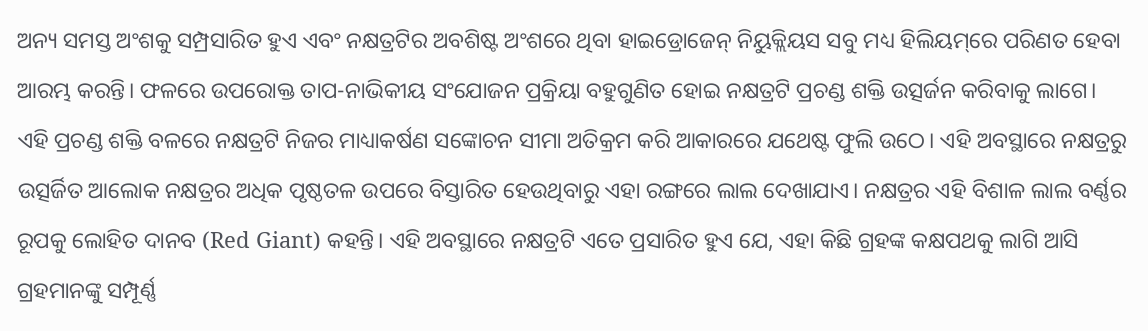ଅନ୍ୟ ସମସ୍ତ ଅଂଶକୁ ସମ୍ପ୍ରସାରିତ ହୁଏ ଏବଂ ନକ୍ଷତ୍ରଟିର ଅବଶିଷ୍ଟ ଅଂଶରେ ଥିବା ହାଇଡ୍ରୋଜେନ୍‌ ନିୟୁକ୍ଲିୟସ ସବୁ ମଧ୍ୟ ହିଲିୟମ୍‌ରେ ପରିଣତ ହେବା ଆରମ୍ଭ କରନ୍ତି। ଫଳରେ ଉପରୋକ୍ତ ତାପ-ନାଭିକୀୟ ସଂଯୋଜନ ପ୍ରକ୍ରିୟା ବହୁଗୁଣିତ ହୋଇ ନକ୍ଷତ୍ରଟି ପ୍ରଚଣ୍ଡ ଶକ୍ତି ଉତ୍ସର୍ଜନ କରିବାକୁ ଲାଗେ। ଏହି ପ୍ରଚଣ୍ଡ ଶକ୍ତି ବଳରେ ନକ୍ଷତ୍ରଟି ନିଜର ମାଧ୍ୟାକର୍ଷଣ ସଙ୍କୋଚନ ସୀମା ଅତିକ୍ରମ କରି ଆକାରରେ ଯଥେଷ୍ଟ ଫୁଲି ଉଠେ। ଏହି ଅବସ୍ଥାରେ ନକ୍ଷତ୍ରରୁ ଉତ୍ସର୍ଜିତ ଆଲୋକ ନକ୍ଷତ୍ରର ଅଧିକ ପୃଷ୍ଠତଳ ଉପରେ ବିସ୍ତାରିତ ହେଉଥିବାରୁ ଏହା ରଙ୍ଗରେ ଲାଲ ଦେଖାଯାଏ। ନକ୍ଷତ୍ରର ଏହି ବିଶାଳ ଲାଲ ବର୍ଣ୍ଣର ରୂପକୁ ଲୋହିତ ଦାନବ (Red Giant) କହନ୍ତି। ଏହି ଅବସ୍ଥାରେ ନକ୍ଷତ୍ରଟି ଏତେ ପ୍ରସାରିତ ହୁଏ ଯେ, ଏହା କିଛି ଗ୍ରହଙ୍କ କକ୍ଷପଥକୁ ଲାଗି ଆସି ଗ୍ରହମାନଙ୍କୁ ସମ୍ପୂର୍ଣ୍ଣ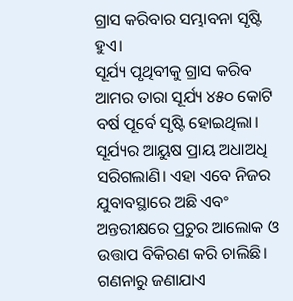ଗ୍ରାସ କରିବାର ସମ୍ଭାବନା ସୃଷ୍ଟି ହୁଏ।
ସୂର୍ଯ୍ୟ ପୃଥିବୀକୁ ଗ୍ରାସ କରିବ
ଆମର ତାରା ସୂର୍ଯ୍ୟ ୪୫୦ କୋଟି ବର୍ଷ ପୂର୍ବେ ସୃଷ୍ଟି ହୋଇଥିଲା। ସୂର୍ଯ୍ୟର ଆୟୁଷ ପ୍ରାୟ ଅଧାଅଧି ସରିଗଲାଣି। ଏହା ଏବେ ନିଜର ଯୁବାବସ୍ଥାରେ ଅଛି ଏବଂ ଅନ୍ତରୀକ୍ଷରେ ପ୍ରଚୁର ଆଲୋକ ଓ ଉତ୍ତାପ ବିକିରଣ କରି ଚାଲିଛି। ଗଣନାରୁ ଜଣାଯାଏ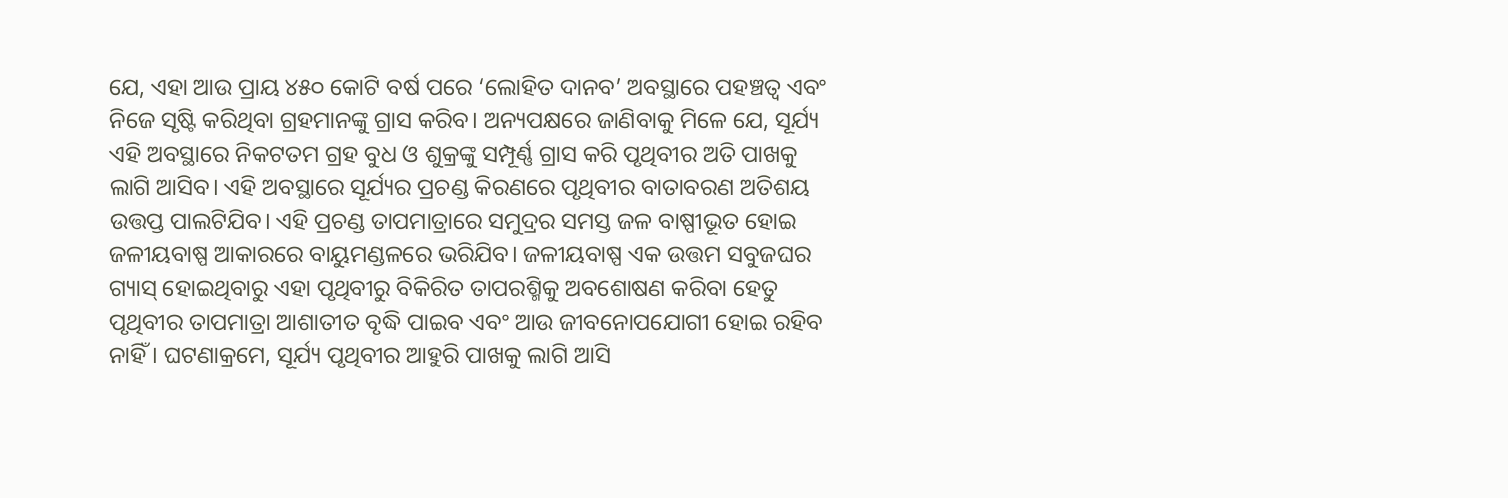ଯେ, ଏହା ଆଉ ପ୍ରାୟ ୪୫୦ କୋଟି ବର୍ଷ ପରେ ‘ଲୋହିତ ଦାନବ’ ଅବସ୍ଥାରେ ପହଞ୍ଚତ୍ବ ଏବଂ ନିଜେ ସୃଷ୍ଟି କରିଥିବା ଗ୍ରହମାନଙ୍କୁ ଗ୍ରାସ କରିବ। ଅନ୍ୟପକ୍ଷରେ ଜାଣିବାକୁ ମିଳେ ଯେ, ସୂର୍ଯ୍ୟ ଏହି ଅବସ୍ଥାରେ ନିକଟତମ ଗ୍ରହ ବୁଧ ଓ ଶୁକ୍ରଙ୍କୁ ସମ୍ପୂର୍ଣ୍ଣ ଗ୍ରାସ କରି ପୃଥିବୀର ଅତି ପାଖକୁ ଲାଗି ଆସିବ। ଏହି ଅବସ୍ଥାରେ ସୂର୍ଯ୍ୟର ପ୍ରଚଣ୍ଡ କିରଣରେ ପୃଥିବୀର ବାତାବରଣ ଅତିଶୟ ଉତ୍ତପ୍ତ ପାଲଟିଯିବ। ଏହି ପ୍ରଚଣ୍ଡ ତାପମାତ୍ରାରେ ସମୁଦ୍ରର ସମସ୍ତ ଜଳ ବାଷ୍ପୀଭୂତ ହୋଇ ଜଳୀୟବାଷ୍ପ ଆକାରରେ ବାୟୁମଣ୍ଡଳରେ ଭରିଯିବ। ଜଳୀୟବାଷ୍ପ ଏକ ଉତ୍ତମ ସବୁଜଘର ଗ୍ୟାସ୍‌ ହୋଇଥିବାରୁ ଏହା ପୃଥିବୀରୁ ବିକିରିତ ତାପରଶ୍ମିକୁ ଅବଶୋଷଣ କରିବା ହେତୁ ପୃଥିବୀର ତାପମାତ୍ରା ଆଶାତୀତ ବୃଦ୍ଧି ପାଇବ ଏବଂ ଆଉ ଜୀବନୋପଯୋଗୀ ହୋଇ ରହିବ ନାହିଁ। ଘଟଣାକ୍ରମେ, ସୂର୍ଯ୍ୟ ପୃଥିବୀର ଆହୁରି ପାଖକୁ ଲାଗି ଆସି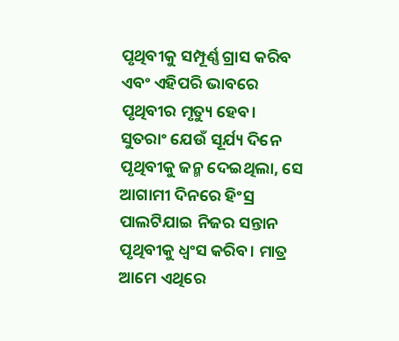ପୃଥିବୀକୁ ସମ୍ପୂର୍ଣ୍ଣ ଗ୍ରାସ କରିବ ଏବଂ ଏହିପରି ଭାବରେ ପୃଥିବୀର ମୃତ୍ୟୁ ହେବ।
ସୁତରାଂ ଯେଉଁ ସୂର୍ଯ୍ୟ ଦିନେ ପୃଥିବୀକୁ ଜନ୍ମ ଦେଇଥିଲା, ସେ ଆଗାମୀ ଦିନରେ ହିଂସ୍ର ପାଲଟିଯାଇ ନିଜର ସନ୍ତାନ ପୃଥିବୀକୁ ଧ୍ବଂସ କରିବ। ମାତ୍ର ଆମେ ଏଥିରେ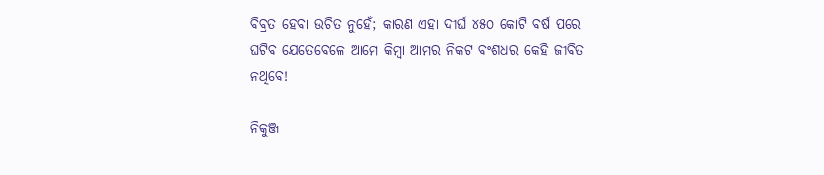ବିବ୍ରତ ହେବା ଉଚିତ ନୁହେଁ; କାରଣ ଏହା ଦୀର୍ଘ ୪୫୦ କୋଟି ବର୍ଷ ପରେ ଘଟିବ ଯେତେବେଳେ ଆମେ କିମ୍ବା ଆମର ନିକଟ ବଂଶଧର କେହି ଜୀବିତ ନଥିବେ!

ନିକୁଞ୍ଜ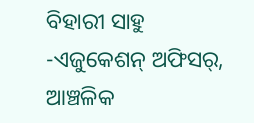ବିହାରୀ ସାହୁ
-ଏଜୁକେଶନ୍‌ ଅଫିସର୍‌, ଆଞ୍ଚଳିକ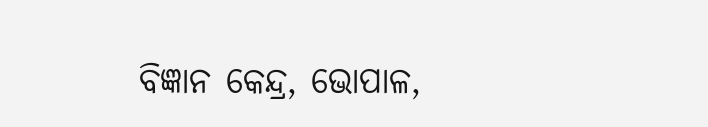ବିଜ୍ଞାନ କେନ୍ଦ୍ର, ଭୋପାଳ,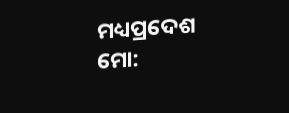ମଧ୍ୟପ୍ରଦେଶ
ମୋ: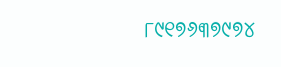୮୯୧୭୬୩୭୯୭୪